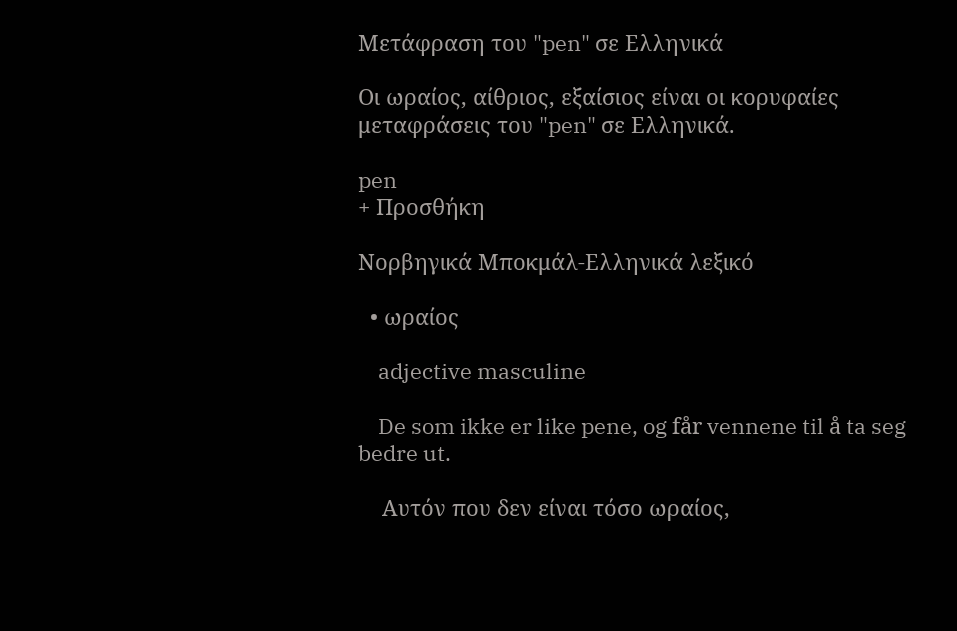Μετάφραση του "pen" σε Ελληνικά

Οι ωραίος, αίθριος, εξαίσιος είναι οι κορυφαίες μεταφράσεις του "pen" σε Ελληνικά.

pen
+ Προσθήκη

Νορβηγικά Μποκμάλ-Ελληνικά λεξικό

  • ωραίος

    adjective masculine

    De som ikke er like pene, og får vennene til å ta seg bedre ut.

    Αυτόν που δεν είναι τόσο ωραίος,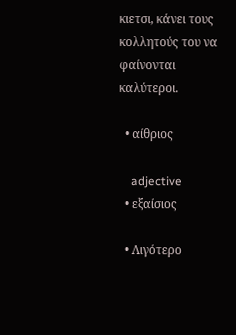κιετσι, κάνει τους κολλητούς του να φαίνονται καλύτεροι.

  • αίθριος

    adjective
  • εξαίσιος

  • Λιγότερο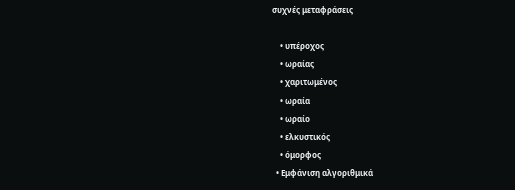συχνές μεταφράσεις

    • υπέροχος
    • ωραίας
    • χαριτωμένος
    • ωραία
    • ωραίο
    • ελκυστικός
    • όμορφος
  • Εμφάνιση αλγοριθμικά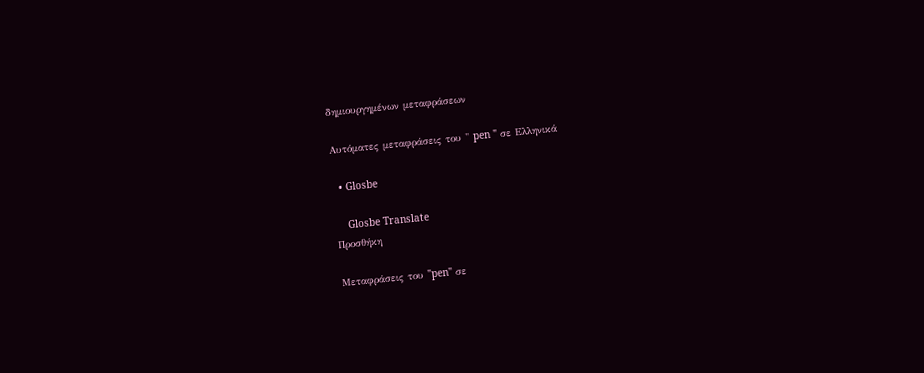δημιουργημένων μεταφράσεων

Αυτόματες μεταφράσεις του " pen " σε Ελληνικά

  • Glosbe

    Glosbe Translate
Προσθήκη

Μεταφράσεις του "pen" σε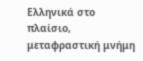Ελληνικά στο πλαίσιο, μεταφραστική μνήμη